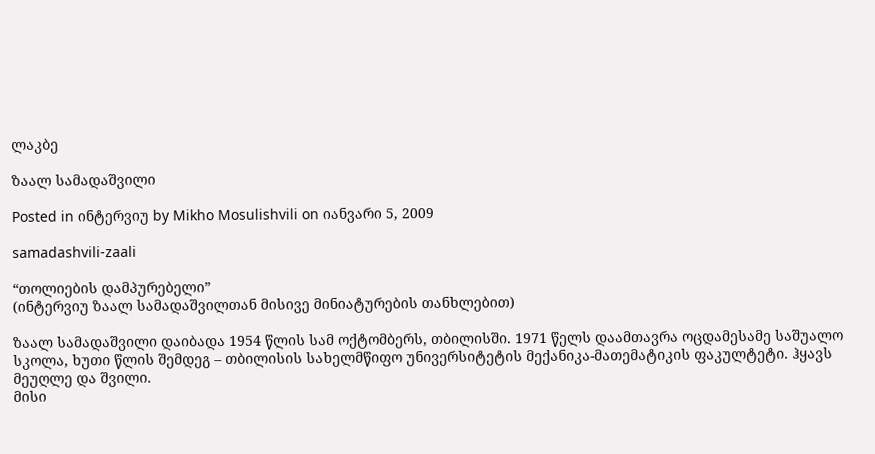ლაკბე

ზაალ სამადაშვილი

Posted in ინტერვიუ by Mikho Mosulishvili on იანვარი 5, 2009

samadashvili-zaali

“თოლიების დამპურებელი”
(ინტერვიუ ზაალ სამადაშვილთან მისივე მინიატურების თანხლებით)

ზაალ სამადაშვილი დაიბადა 1954 წლის სამ ოქტომბერს, თბილისში. 1971 წელს დაამთავრა ოცდამესამე საშუალო სკოლა, ხუთი წლის შემდეგ – თბილისის სახელმწიფო უნივერსიტეტის მექანიკა-მათემატიკის ფაკულტეტი. ჰყავს მეუღლე და შვილი.
მისი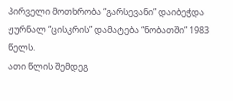პირველი მოთხრობა “გარსევანი” დაიბეჭდა ჟურნალ “ცისკრის” დამატება “ნობათში” 1983 წელს.
ათი წლის შემდეგ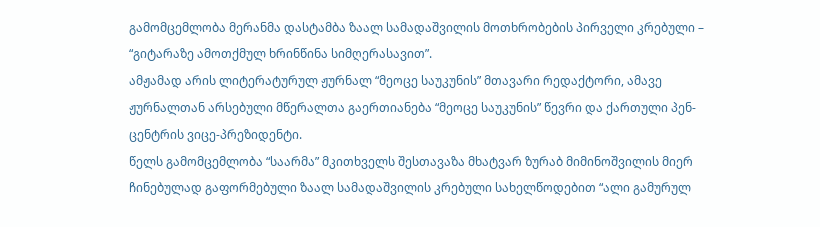გამომცემლობა მერანმა დასტამბა ზაალ სამადაშვილის მოთხრობების პირველი კრებული – “გიტარაზე ამოთქმულ ხრინწინა სიმღერასავით”.
ამჟამად არის ლიტერატურულ ჟურნალ “მეოცე საუკუნის” მთავარი რედაქტორი, ამავე ჟურნალთან არსებული მწერალთა გაერთიანება “მეოცე საუკუნის” წევრი და ქართული პენ-ცენტრის ვიცე-პრეზიდენტი.
წელს გამომცემლობა “საარმა” მკითხველს შესთავაზა მხატვარ ზურაბ მიმინოშვილის მიერ ჩინებულად გაფორმებული ზაალ სამადაშვილის კრებული სახელწოდებით “ალი გამურულ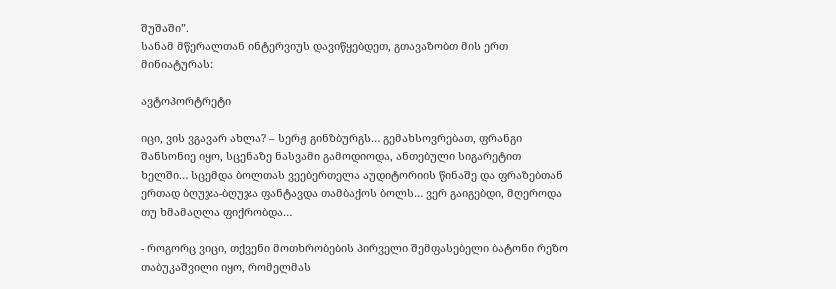შუშაში”.
სანამ მწერალთან ინტერვიუს დავიწყებდეთ, გთავაზობთ მის ერთ მინიატურას:

ავტოპორტრეტი

იცი, ვის ვგავარ ახლა? – სერჟ გინზბურგს… გემახსოვრებათ, ფრანგი შანსონიე იყო, სცენაზე ნასვამი გამოდიოდა, ანთებული სიგარეტით ხელში… სცემდა ბოლთას ვეებერთელა აუდიტორიის წინაშე და ფრაზებთან ერთად ბღუჯა-ბღუჯა ფანტავდა თამბაქოს ბოლს… ვერ გაიგებდი, მღეროდა თუ ხმამაღლა ფიქრობდა…

- როგორც ვიცი, თქვენი მოთხრობების პირველი შემფასებელი ბატონი რეზო თაბუკაშვილი იყო, რომელმას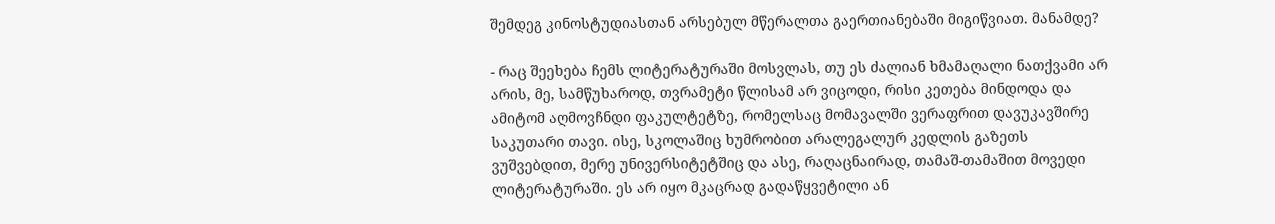შემდეგ კინოსტუდიასთან არსებულ მწერალთა გაერთიანებაში მიგიწვიათ. მანამდე?

- რაც შეეხება ჩემს ლიტერატურაში მოსვლას, თუ ეს ძალიან ხმამაღალი ნათქვამი არ არის, მე, სამწუხაროდ, თვრამეტი წლისამ არ ვიცოდი, რისი კეთება მინდოდა და ამიტომ აღმოვჩნდი ფაკულტეტზე, რომელსაც მომავალში ვერაფრით დავუკავშირე საკუთარი თავი. ისე, სკოლაშიც ხუმრობით არალეგალურ კედლის გაზეთს ვუშვებდით, მერე უნივერსიტეტშიც და ასე, რაღაცნაირად, თამაშ-თამაშით მოვედი ლიტერატურაში. ეს არ იყო მკაცრად გადაწყვეტილი ან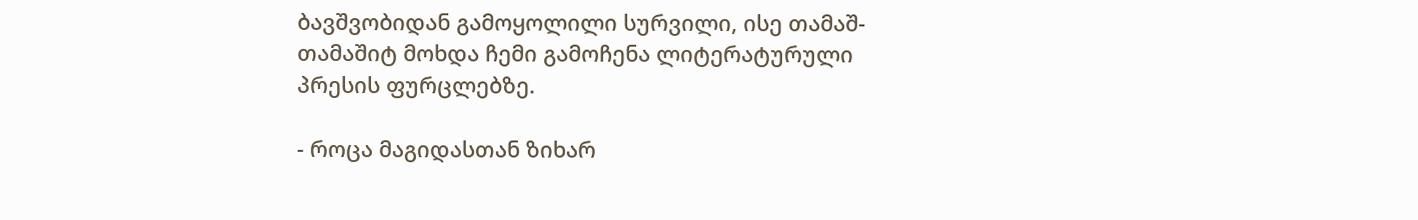ბავშვობიდან გამოყოლილი სურვილი, ისე თამაშ-თამაშიტ მოხდა ჩემი გამოჩენა ლიტერატურული პრესის ფურცლებზე.

- როცა მაგიდასთან ზიხარ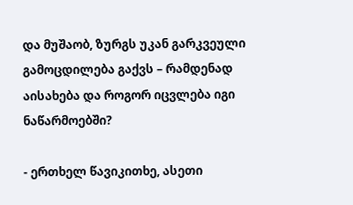და მუშაობ, ზურგს უკან გარკვეული გამოცდილება გაქვს – რამდენად აისახება და როგორ იცვლება იგი ნაწარმოებში?

- ერთხელ წავიკითხე, ასეთი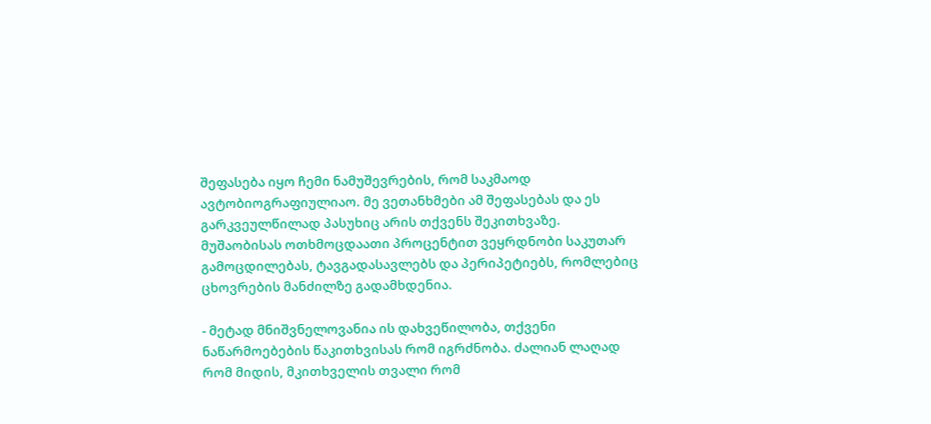შეფასება იყო ჩემი ნამუშევრების, რომ საკმაოდ ავტობიოგრაფიულიაო. მე ვეთანხმები ამ შეფასებას და ეს გარკვეულწილად პასუხიც არის თქვენს შეკითხვაზე. მუშაობისას ოთხმოცდაათი პროცენტით ვეყრდნობი საკუთარ გამოცდილებას, ტავგადასავლებს და პერიპეტიებს, რომლებიც ცხოვრების მანძილზე გადამხდენია.

- მეტად მნიშვნელოვანია ის დახვეწილობა, თქვენი ნაწარმოებების წაკითხვისას რომ იგრძნობა. ძალიან ლაღად რომ მიდის, მკითხველის თვალი რომ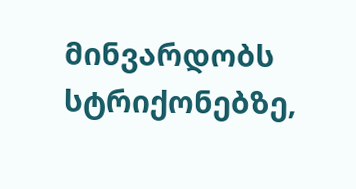მინვარდობს სტრიქონებზე,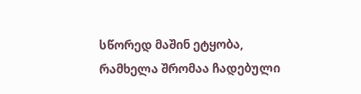სწორედ მაშინ ეტყობა, რამხელა შრომაა ჩადებული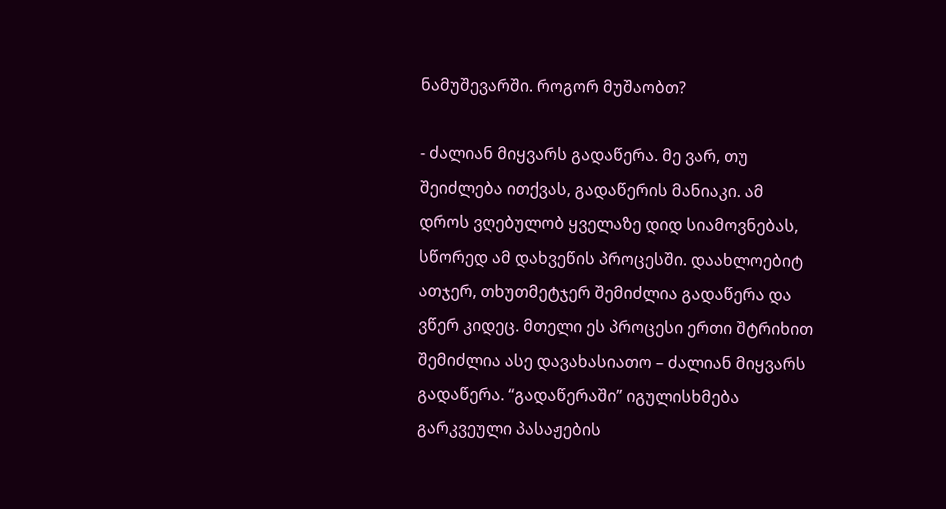ნამუშევარში. როგორ მუშაობთ?

- ძალიან მიყვარს გადაწერა. მე ვარ, თუ შეიძლება ითქვას, გადაწერის მანიაკი. ამ დროს ვღებულობ ყველაზე დიდ სიამოვნებას, სწორედ ამ დახვეწის პროცესში. დაახლოებიტ ათჯერ, თხუთმეტჯერ შემიძლია გადაწერა და ვწერ კიდეც. მთელი ეს პროცესი ერთი შტრიხით შემიძლია ასე დავახასიათო – ძალიან მიყვარს გადაწერა. “გადაწერაში” იგულისხმება გარკვეული პასაჟების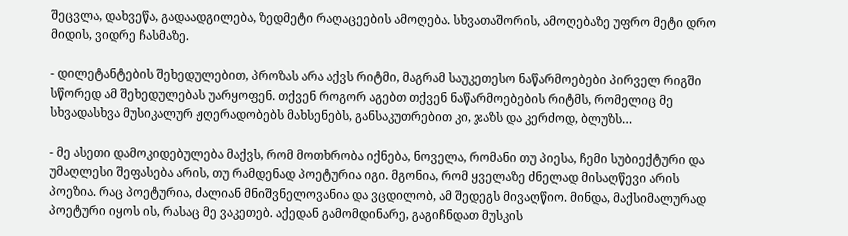შეცვლა, დახვეწა, გადაადგილება, ზედმეტი რაღაცეების ამოღება. სხვათაშორის, ამოღებაზე უფრო მეტი დრო მიდის, ვიდრე ჩასმაზე.

- დილეტანტების შეხედულებით, პროზას არა აქვს რიტმი, მაგრამ საუკეთესო ნაწარმოებები პირველ რიგში სწორედ ამ შეხედულებას უარყოფენ. თქვენ როგორ აგებთ თქვენ ნაწარმოებების რიტმს, რომელიც მე სხვადასხვა მუსიკალურ ჟღერადობებს მახსენებს, განსაკუთრებით კი, ჯაზს და კერძოდ, ბლუზს…

- მე ასეთი დამოკიდებულება მაქვს, რომ მოთხრობა იქნება, ნოველა, რომანი თუ პიესა, ჩემი სუბიექტური და უმაღლესი შეფასება არის, თუ რამდენად პოეტურია იგი. მგონია, რომ ყველაზე ძნელად მისაღწევი არის პოეზია. რაც პოეტურია, ძალიან მნიშვნელოვანია და ვცდილობ, ამ შედეგს მივაღწიო. მინდა, მაქსიმალურად პოეტური იყოს ის, რასაც მე ვაკეთებ. აქედან გამომდინარე, გაგიჩნდათ მუსკის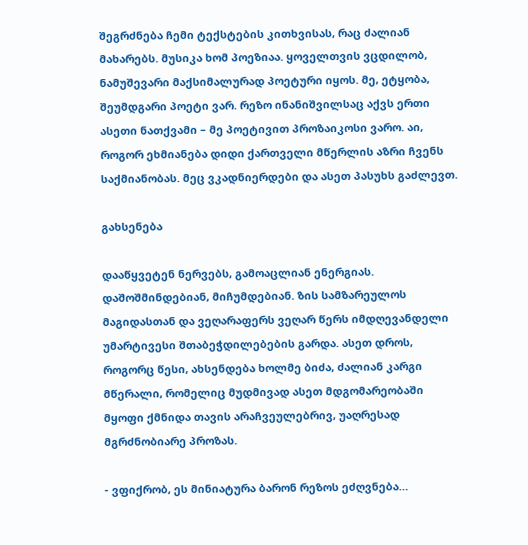შეგრძნება ჩემი ტექსტების კითხვისას, რაც ძალიან მახარებს. მუსიკა ხომ პოეზიაა. ყოველთვის ვცდილობ, ნამუშევარი მაქსიმალურად პოეტური იყოს. მე, ეტყობა, შეუმდგარი პოეტი ვარ. რეზო ინანიშვილსაც აქვს ერთი ასეთი ნათქვამი – მე პოეტივით პროზაიკოსი ვარო. აი, როგორ ეხმიანება დიდი ქართველი მწერლის აზრი ჩვენს საქმიანობას. მეც ვკადნიერდები და ასეთ პასუხს გაძლევთ.

გახსენება

დააწყვეტენ ნერვებს, გამოაცლიან ენერგიას. დაშოშმინდებიან, მიჩუმდებიან. ზის სამზარეულოს მაგიდასთან და ვეღარაფერს ვეღარ წერს იმდღევანდელი უმარტივესი შთაბეჭდილებების გარდა. ასეთ დროს, როგორც წესი, ახსენდება ხოლმე ბიძა, ძალიან კარგი მწერალი, რომელიც მუდმივად ასეთ მდგომარეობაში მყოფი ქმნიდა თავის არაჩვეულებრივ, უაღრესად მგრძნობიარე პროზას.

- ვფიქრობ, ეს მინიატურა ბარონ რეზოს ეძღვნება…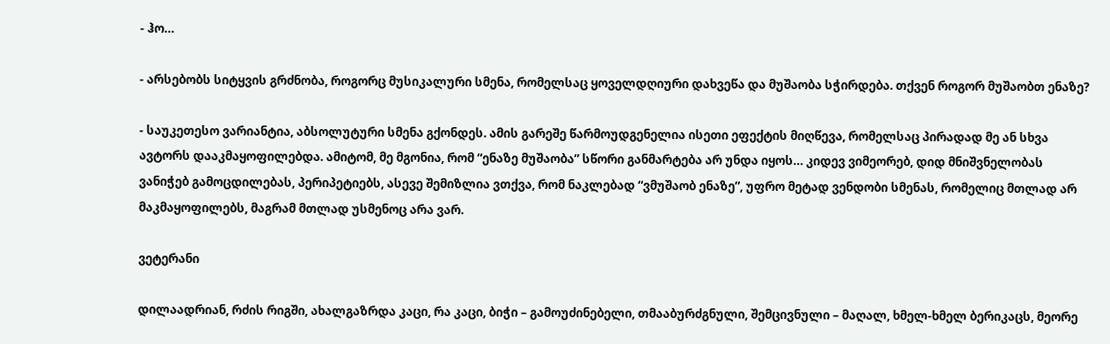- ჰო…

- არსებობს სიტყვის გრძნობა, როგორც მუსიკალური სმენა, რომელსაც ყოველდღიური დახვეწა და მუშაობა სჭირდება. თქვენ როგორ მუშაობთ ენაზე?

- საუკეთესო ვარიანტია, აბსოლუტური სმენა გქონდეს. ამის გარეშე წარმოუდგენელია ისეთი ეფექტის მიღწევა, რომელსაც პირადად მე ან სხვა ავტორს დააკმაყოფილებდა. ამიტომ, მე მგონია, რომ “ენაზე მუშაობა” სწორი განმარტება არ უნდა იყოს… კიდევ ვიმეორებ, დიდ მნიშვნელობას ვანიჭებ გამოცდილებას, პერიპეტიებს, ასევე შემიზლია ვთქვა, რომ ნაკლებად “ვმუშაობ ენაზე”, უფრო მეტად ვენდობი სმენას, რომელიც მთლად არ მაკმაყოფილებს, მაგრამ მთლად უსმენოც არა ვარ.

ვეტერანი

დილაადრიან, რძის რიგში, ახალგაზრდა კაცი, რა კაცი, ბიჭი – გამოუძინებელი, თმააბურძგნული, შემცივნული – მაღალ, ხმელ-ხმელ ბერიკაცს, მეორე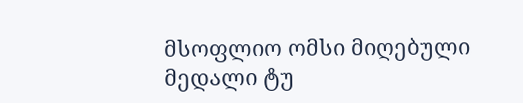მსოფლიო ომსი მიღებული მედალი ტუ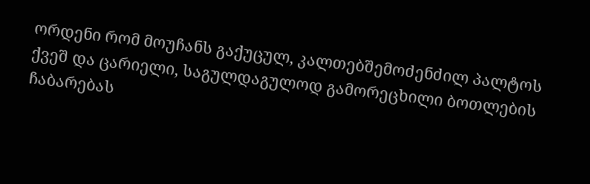ორდენი რომ მოუჩანს გაქუცულ, კალთებშემოძენძილ პალტოს ქვეშ და ცარიელი, საგულდაგულოდ გამორეცხილი ბოთლების ჩაბარებას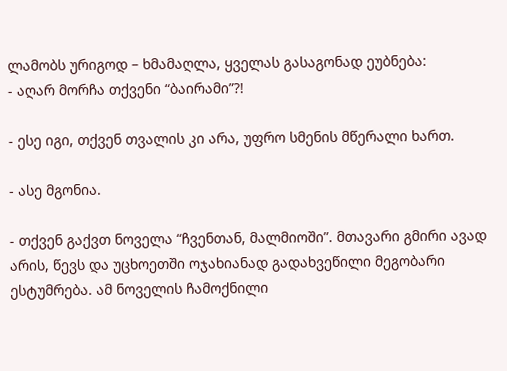ლამობს ურიგოდ – ხმამაღლა, ყველას გასაგონად ეუბნება:
- აღარ მორჩა თქვენი “ბაირამი”?!

- ესე იგი, თქვენ თვალის კი არა, უფრო სმენის მწერალი ხართ.

- ასე მგონია.

- თქვენ გაქვთ ნოველა “ჩვენთან, მალმიოში”. მთავარი გმირი ავად არის, წევს და უცხოეთში ოჯახიანად გადახვეწილი მეგობარი ესტუმრება. ამ ნოველის ჩამოქნილი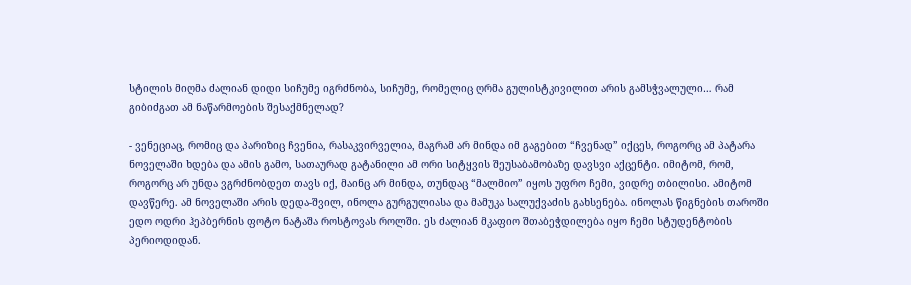სტილის მიღმა ძალიან დიდი სიჩუმე იგრძნობა, სიჩუმე, რომელიც ღრმა გულისტკივილით არის გამსჭვალული… რამ გიბიძგათ ამ ნაწარმოების შესაქმნელად?

- ვენეციაც, რომიც და პარიზიც ჩვენია, რასაკვირველია, მაგრამ არ მინდა იმ გაგებით “ჩვენად” იქცეს, როგორც ამ პატარა ნოველაში ხდება და ამის გამო, სათაურად გატანილი ამ ორი სიტყვის შეუსაბამობაზე დავსვი აქცენტი. იმიტომ, რომ, როგორც არ უნდა ვგრძნობდეთ თავს იქ, მაინც არ მინდა, თუნდაც “მალმიო” იყოს უფრო ჩემი, ვიდრე თბილისი. ამიტომ დავწერე. ამ ნოველაში არის დედა-შვილ, ინოლა გურგულიასა და მამუკა სალუქვაძის გახსენება. ინოლას წიგნების თაროში ედო ოდრი ჰეპბერნის ფოტო ნატაშა როსტოვას როლში. ეს ძალიან მკაფიო შთაბეჭდილება იყო ჩემი სტუდენტობის პერიოდიდან.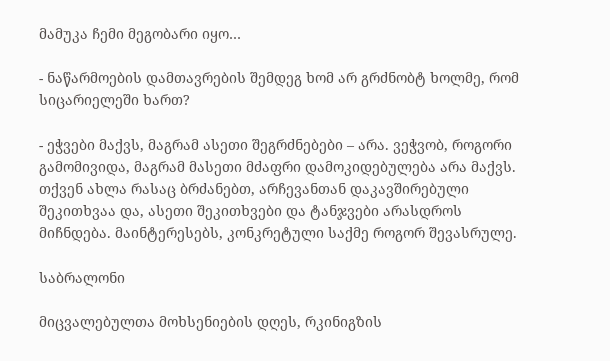მამუკა ჩემი მეგობარი იყო…

- ნაწარმოების დამთავრების შემდეგ ხომ არ გრძნობტ ხოლმე, რომ სიცარიელეში ხართ?

- ეჭვები მაქვს, მაგრამ ასეთი შეგრძნებები – არა. ვეჭვობ, როგორი გამომივიდა, მაგრამ მასეთი მძაფრი დამოკიდებულება არა მაქვს. თქვენ ახლა რასაც ბრძანებთ, არჩევანთან დაკავშირებული შეკითხვაა და, ასეთი შეკითხვები და ტანჯვები არასდროს მიჩნდება. მაინტერესებს, კონკრეტული საქმე როგორ შევასრულე.

საბრალონი

მიცვალებულთა მოხსენიების დღეს, რკინიგზის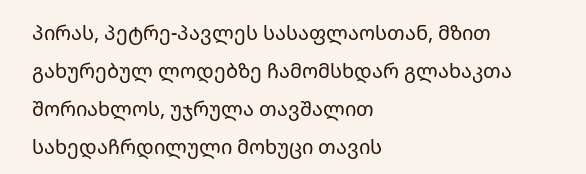პირას, პეტრე-პავლეს სასაფლაოსთან, მზით გახურებულ ლოდებზე ჩამომსხდარ გლახაკთა შორიახლოს, უჯრულა თავშალით სახედაჩრდილული მოხუცი თავის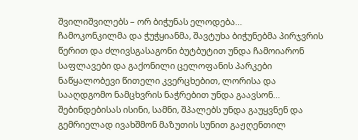შვილიშვილებს – ორ ბიჭუნას ელოდება…
ჩამოკონკილმა და ჭუჭყიანმა, შავტუხა ბიჭუნებმა პირჯვრის წერით და ძლივსგასაგონი ბუტბუტით უნდა ჩამოიარონ საფლავები და გაქონილი ცელოფანის პარკები ნაწყალობევი წითელი კვერცხებით, ლორისა და სააღდგომო ნამცხვრის ნაჭრებით უნდა გაავსონ…
შებინდებისას ისინი, სამნი, შპალებს უნდა გაუყვნენ და გემრიელად ივახშმონ მაზუთის სუნით გაჟღენთილ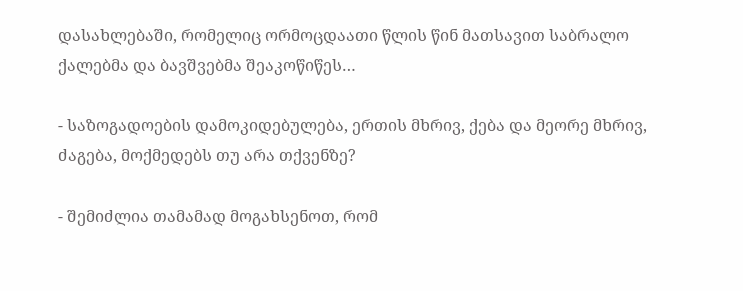დასახლებაში, რომელიც ორმოცდაათი წლის წინ მათსავით საბრალო ქალებმა და ბავშვებმა შეაკოწიწეს…

- საზოგადოების დამოკიდებულება, ერთის მხრივ, ქება და მეორე მხრივ, ძაგება, მოქმედებს თუ არა თქვენზე?

- შემიძლია თამამად მოგახსენოთ, რომ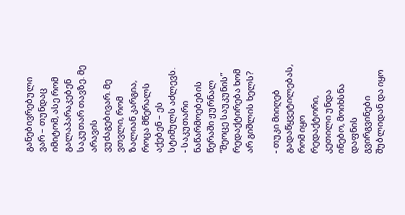განებივრებული ვარ – თუნდაც იმიტომ, ასე რომ გალაპარაკებენ საკუთარ თავზე. მე არავის ვუძაგებივარ. მე ვთვლი, რომ ზალიან კარგია, როცა მწერალს აქებენ – ეს სტიმულს აძლევს.
- საკუთარი ნაწარმოებების წერაში ჟურნალ “მეოცე საუკუნის” რედაქტირება ხომ არ გიშლის ხელს?

- თუკი მიიღებ გადაწყვეტილებას, რომ იყო რედაქტორი, კეთილი უნდა ინებო, მოიხსნა დაფნის გვირგვინები შუბლიდან და იყო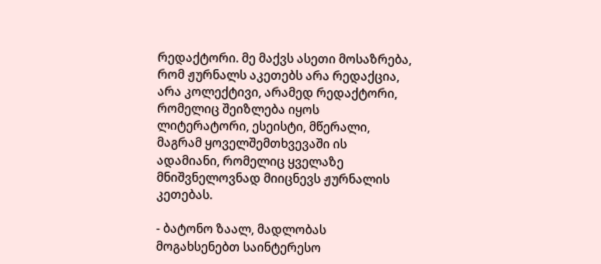რედაქტორი. მე მაქვს ასეთი მოსაზრება, რომ ჟურნალს აკეთებს არა რედაქცია, არა კოლექტივი, არამედ რედაქტორი, რომელიც შეიზლება იყოს ლიტერატორი, ესეისტი, მწერალი, მაგრამ ყოველშემთხვევაში ის ადამიანი, რომელიც ყველაზე მნიშვნელოვნად მიიცნევს ჟურნალის კეთებას.

- ბატონო ზაალ, მადლობას მოგახსენებთ საინტერესო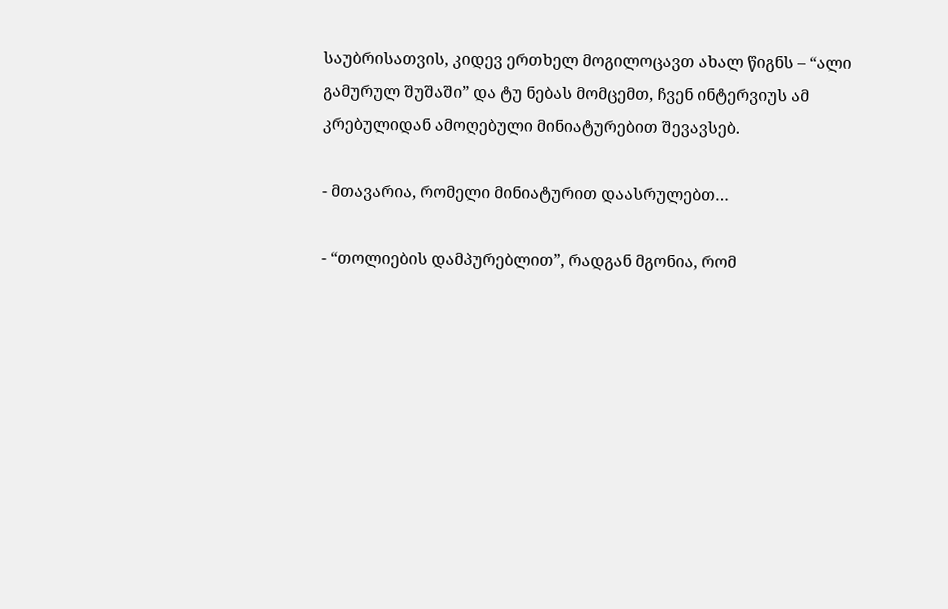საუბრისათვის, კიდევ ერთხელ მოგილოცავთ ახალ წიგნს – “ალი გამურულ შუშაში” და ტუ ნებას მომცემთ, ჩვენ ინტერვიუს ამ კრებულიდან ამოღებული მინიატურებით შევავსებ.

- მთავარია, რომელი მინიატურით დაასრულებთ…

- “თოლიების დამპურებლით”, რადგან მგონია, რომ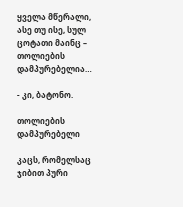ყველა მწერალი, ასე თუ ისე, სულ ცოტათი მაინც – თოლიების დამპურებელია…

- კი, ბატონო.

თოლიების დამპურებელი

კაცს, რომელსაც ჯიბით პური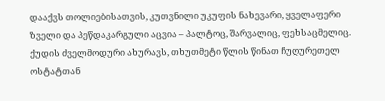დააქვს თოლიებისათვის, კუთვნილი უკუფის ნახევარი, ყველაფერი ზველი და პეწდაკარგული აცვია – პალტოც, შარვალიც, ფეხსაცმელიც. ქუდის ძველმოდური ახურავს, თხუთმეტი წლის წინათ ჩუღურეთელ ოსტატთან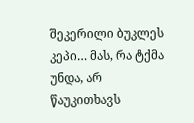შეკერილი ბუკლეს კეპი… მას, რა ტქმა უნდა, არ წაუკითხავს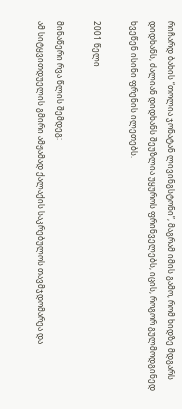რიჩარდ ბახის “თოლია ჯონატან ლივინგსტონი”, მაგრამ იმის გამო, რომ ხიდზე მდგარს დიდხანს, ძალიან დიდხანს შეუზლია უყუროს ფრინველებს, იცის, როგორ გულმოდგინედ ხვეწენ ისინი ფრენის ილეთებს.

2001 წელი

მინაწერი რვა წლის შემდეგ:
ამ სიტყვითდუელის გმირი ამჟამად ქალაქის საკრებულოს თავმჯდომარეა და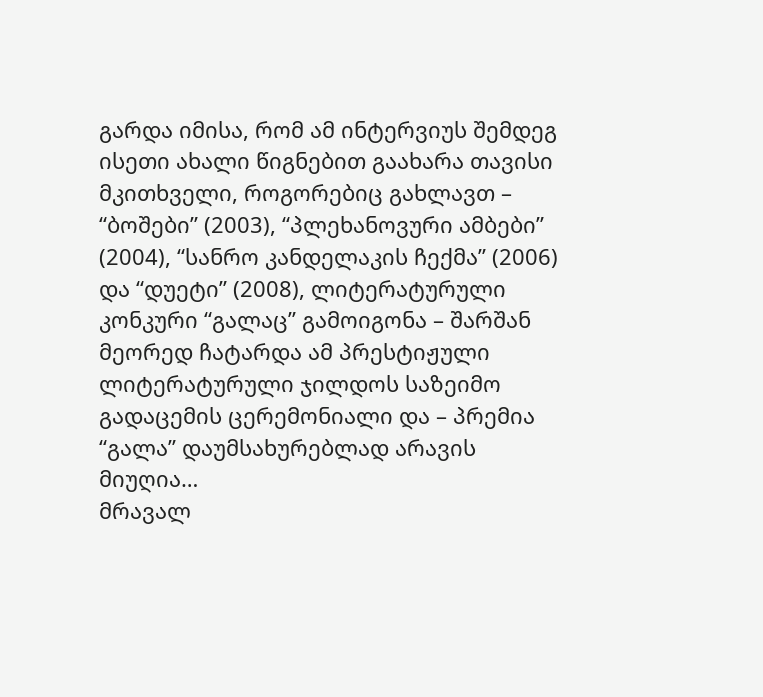გარდა იმისა, რომ ამ ინტერვიუს შემდეგ ისეთი ახალი წიგნებით გაახარა თავისი მკითხველი, როგორებიც გახლავთ – “ბოშები” (2003), “პლეხანოვური ამბები” (2004), “სანრო კანდელაკის ჩექმა” (2006) და “დუეტი” (2008), ლიტერატურული კონკური “გალაც” გამოიგონა – შარშან მეორედ ჩატარდა ამ პრესტიჟული ლიტერატურული ჯილდოს საზეიმო გადაცემის ცერემონიალი და – პრემია “გალა” დაუმსახურებლად არავის მიუღია…
მრავალ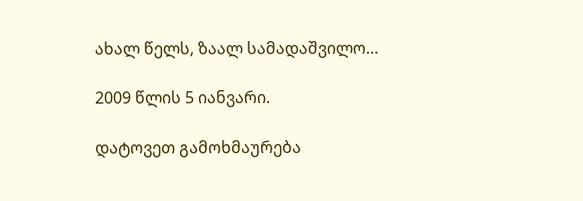ახალ წელს, ზაალ სამადაშვილო…

2009 წლის 5 იანვარი.

დატოვეთ გამოხმაურება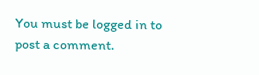You must be logged in to post a comment.